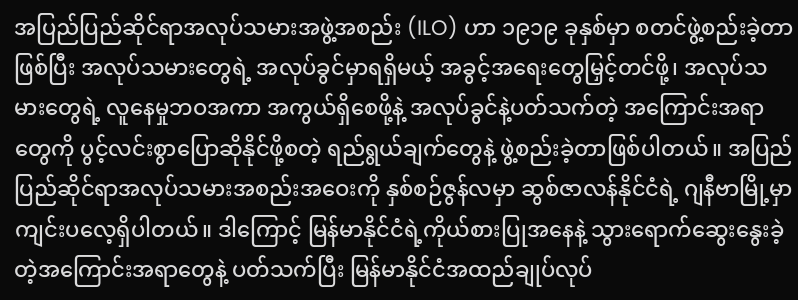အပြည်ပြည်ဆိုင်ရာအလုပ်သမားအဖွဲ့အစည်း (ILO) ဟာ ၁၉၁၉ ခုနှစ်မှာ စတင်ဖွဲ့စည်းခဲ့တာဖြစ်ပြီး အလုပ်သမားတွေရဲ့ အလုပ်ခွင်မှာရရှိမယ့် အခွင့်အရေးတွေမြှင့်တင်ဖို့၊ အလုပ်သမားတွေရဲ့ လူနေမှုဘဝအကာ အကွယ်ရှိစေဖို့နဲ့ အလုပ်ခွင်နဲ့ပတ်သက်တဲ့ အကြောင်းအရာတွေကို ပွင့်လင်းစွာပြောဆိုနိုင်ဖို့စတဲ့ ရည်ရွယ်ချက်တွေနဲ့ ဖွဲ့စည်းခဲ့တာဖြစ်ပါတယ်။ အပြည်ပြည်ဆိုင်ရာအလုပ်သမားအစည်းအဝေးကို နှစ်စဉ်ဇွန်လမှာ ဆွစ်ဇာလန်နိုင်ငံရဲ့ ဂျနီဗာမြို့မှာ ကျင်းပလေ့ရှိပါတယ်။ ဒါကြောင့် မြန်မာနိုင်ငံရဲ့ကိုယ်စားပြုအနေနဲ့ သွားရောက်ဆွေးနွေးခဲ့တဲ့အကြောင်းအရာတွေနဲ့ ပတ်သက်ပြီး မြန်မာနိုင်ငံအထည်ချုပ်လုပ်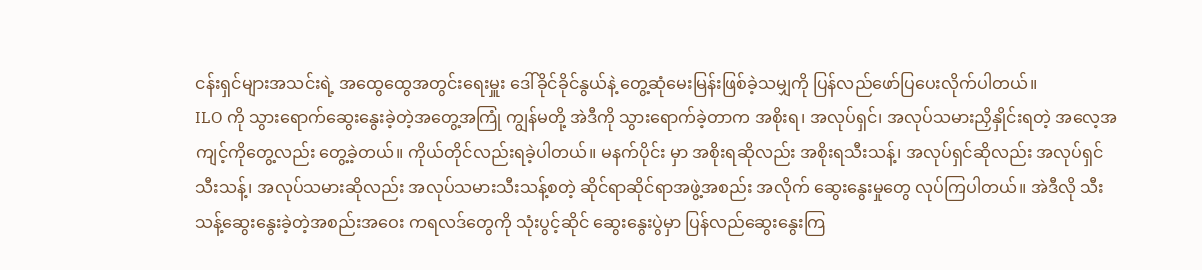ငန်းရှင်များအသင်းရဲ့ အထွေထွေအတွင်းရေးမှူး ဒေါ်ခိုင်ခိုင်နွယ်နဲ့ တွေ့ဆုံမေးမြန်းဖြစ်ခဲ့သမျှကို ပြန်လည်ဖော်ပြပေးလိုက်ပါတယ်။
ILO ကို သွားရောက်ဆွေးနွေးခဲ့တဲ့အတွေ့အကြုံ ကျွန်မတို့ အဲဒီကို သွားရောက်ခဲ့တာက အစိုးရ၊ အလုပ်ရှင်၊ အလုပ်သမားညှိနှိုင်းရတဲ့ အလေ့အကျင့်ကိုတွေ့လည်း တွေ့ခဲ့တယ်။ ကိုယ်တိုင်လည်းရခဲ့ပါတယ်။ မနက်ပိုင်း မှာ အစိုးရဆိုလည်း အစိုးရသီးသန့်၊ အလုပ်ရှင်ဆိုလည်း အလုပ်ရှင်သီးသန့်၊ အလုပ်သမားဆိုလည်း အလုပ်သမားသီးသန့်စတဲ့ ဆိုင်ရာဆိုင်ရာအဖွဲ့အစည်း အလိုက် ဆွေးနွေးမှုတွေ လုပ်ကြပါတယ်။ အဲဒီလို သီးသန့်ဆွေးနွေးခဲ့တဲ့အစည်းအဝေး ကရလဒ်တွေကို သုံးပွင့်ဆိုင် ဆွေးနွေးပွဲမှာ ပြန်လည်ဆွေးနွေးကြ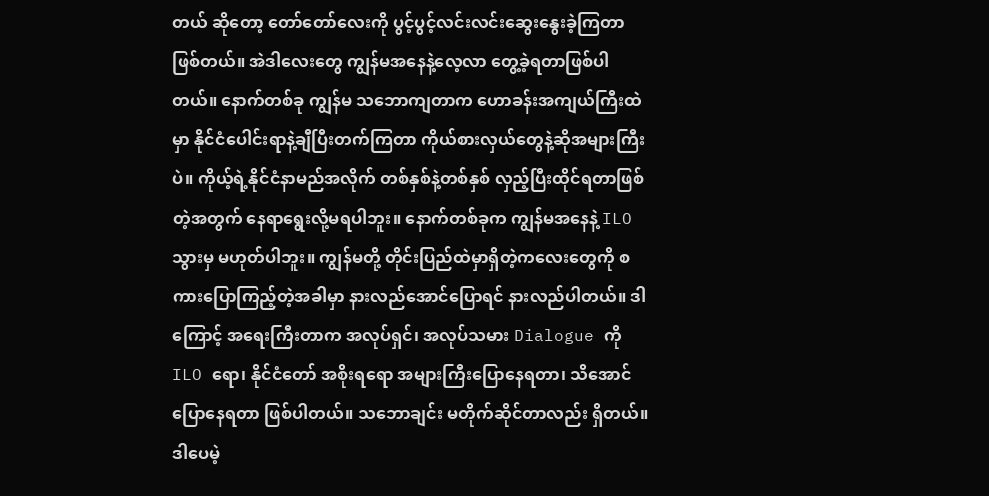တယ် ဆိုတော့ တော်တော်လေးကို ပွင့်ပွင့်လင်းလင်းဆွေးနွေးခဲ့ကြတာဖြစ်တယ်။ အဲဒါလေးတွေ ကျွန်မအနေနဲ့လေ့လာ တွေ့ခဲ့ရတာဖြစ်ပါတယ်။ နောက်တစ်ခု ကျွန်မ သဘောကျတာက ဟောခန်းအကျယ်ကြီးထဲမှာ နိုင်ငံပေါင်းရာနဲ့ချီပြီးတက်ကြတာ ကိုယ်စားလှယ်တွေနဲ့ဆိုအများကြီးပဲ။ ကိုယ့်ရဲ့နိုင်ငံနာမည်အလိုက် တစ်နှစ်နဲ့တစ်နှစ် လှည့်ပြီးထိုင်ရတာဖြစ်တဲ့အတွက် နေရာရွေးလို့မရပါဘူး။ နောက်တစ်ခုက ကျွန်မအနေနဲ့ ILO သွားမှ မဟုတ်ပါဘူး။ ကျွန်မတို့ တိုင်းပြည်ထဲမှာရှိတဲ့ကလေးတွေကို စကားပြောကြည့်တဲ့အခါမှာ နားလည်အောင်ပြောရင် နားလည်ပါတယ်။ ဒါကြောင့် အရေးကြီးတာက အလုပ်ရှင်၊ အလုပ်သမား Dialogue ကို ILO ရော၊ နိုင်ငံတော် အစိုးရရော အများကြီးပြောနေရတာ၊ သိအောင်ပြောနေရတာ ဖြစ်ပါတယ်။ သဘောချင်း မတိုက်ဆိုင်တာလည်း ရှိတယ်။ ဒါပေမဲ့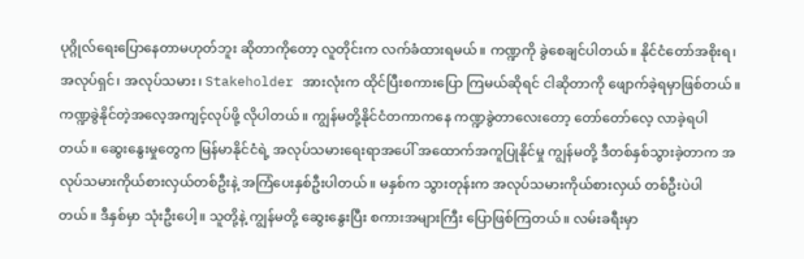ပုဂ္ဂိုလ်ရေးပြောနေတာမဟုတ်ဘူး ဆိုတာကိုတော့ လူတိုင်းက လက်ခံထားရမယ်။ ကဏ္ဍကို ခွဲစေချင်ပါတယ်။ နိုင်ငံတော်အစိုးရ၊ အလုပ်ရှင်၊ အလုပ်သမား၊ Stakeholder အားလုံးက ထိုင်ပြီးစကားပြော ကြမယ်ဆိုရင် ငါဆိုတာကို ဖျောက်ခဲ့ရမှာဖြစ်တယ်။ ကဏ္ဍခွဲနိုင်တဲ့အလေ့အကျင့်လုပ်ဖို့ လိုပါတယ်။ ကျွန်မတို့နိုင်ငံတကာကနေ ကဏ္ဍခွဲတာလေးတော့ တော်တော်လေ့ လာခဲ့ရပါတယ်။ ဆွေးနွေးမှုတွေက မြန်မာနိုင်ငံရဲ့ အလုပ်သမားရေးရာအပေါ် အထောက်အကူပြုနိုင်မှု ကျွန်မတို့ ဒီတစ်နှစ်သွားခဲ့တာက အလုပ်သမားကိုယ်စားလှယ်တစ်ဦးနဲ့ အကြံပေးနှစ်ဦးပါတယ်။ မနှစ်က သွားတုန်းက အလုပ်သမားကိုယ်စားလှယ် တစ်ဦးပဲပါတယ်။ ဒီနှစ်မှာ သုံးဦးပေါ့။ သူတို့နဲ့ ကျွန်မတို့ ဆွေးနွေးပြီး စကားအများကြီး ပြောဖြစ်ကြတယ်။ လမ်းခရီးမှာ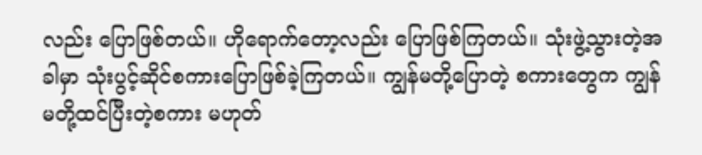လည်း ပြောဖြစ်တယ်။ ဟိုရောက်တော့လည်း ပြောဖြစ်ကြတယ်။ သုံးဖွဲ့သွားတဲ့အခါမှာ သုံးပွင့်ဆိုင်စကားပြောဖြစ်ခဲ့ကြတယ်။ ကျွန်မတို့ပြောတဲ့ စကားတွေက ကျွန်မတို့ထင်ပြီးတဲ့စကား မဟုတ်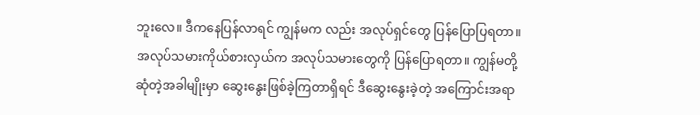ဘူးလေ။ ဒီကနေပြန်လာရင် ကျွန်မက လည်း အလုပ်ရှင်တွေ ပြန်ပြောပြရတာ။ အလုပ်သမားကိုယ်စားလှယ်က အလုပ်သမားတွေကို ပြန်ပြောရတာ။ ကျွန်မတို့ဆုံတဲ့အခါမျိုးမှာ ဆွေးနွေးဖြစ်ခဲ့ကြတာရှိရင် ဒီဆွေးနွေးခဲ့တဲ့ အကြောင်းအရာ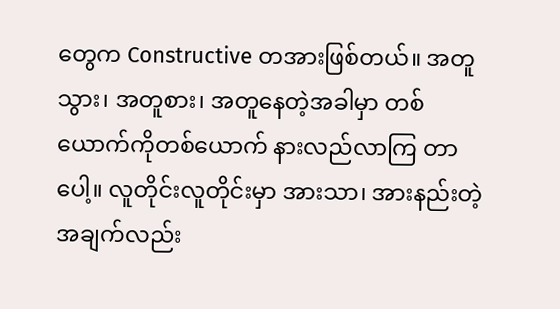တွေက Constructive တအားဖြစ်တယ်။ အတူသွား၊ အတူစား၊ အတူနေတဲ့အခါမှာ တစ်ယောက်ကိုတစ်ယောက် နားလည်လာကြ တာပေါ့။ လူတိုင်းလူတိုင်းမှာ အားသာ၊ အားနည်းတဲ့အချက်လည်း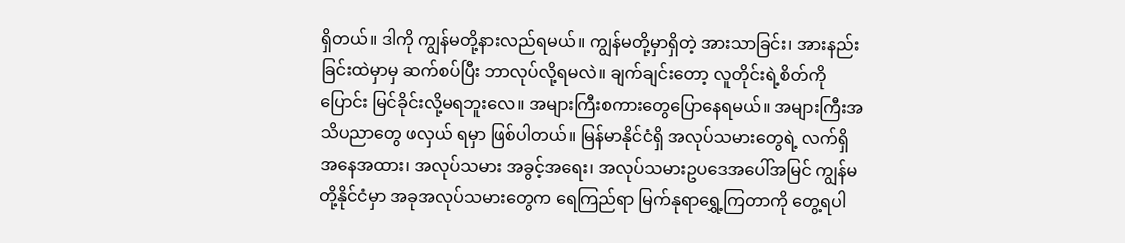ရှိတယ်။ ဒါကို ကျွန်မတို့နားလည်ရမယ်။ ကျွန်မတို့မှာရှိတဲ့ အားသာခြင်း၊ အားနည်းခြင်းထဲမှာမှ ဆက်စပ်ပြီး ဘာလုပ်လို့ရမလဲ။ ချက်ချင်းတော့ လူတိုင်းရဲ့စိတ်ကိုပြောင်း မြင်ခိုင်းလို့မရဘူးလေ။ အများကြီးစကားတွေပြောနေရမယ်။ အများကြီးအသိပညာတွေ ဖလှယ် ရမှာ ဖြစ်ပါတယ်။ မြန်မာနိုင်ငံရှိ အလုပ်သမားတွေရဲ့ လက်ရှိအနေအထား၊ အလုပ်သမား အခွင့်အရေး၊ အလုပ်သမားဥပဒေအပေါ်အမြင် ကျွန်မတို့နိုင်ငံမှာ အခုအလုပ်သမားတွေက ရေကြည်ရာ မြက်နုရာရွှေ့ကြတာကို တွေ့ရပါ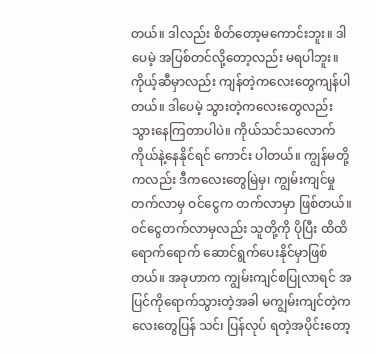တယ်။ ဒါလည်း စိတ်တော့မကောင်းဘူး။ ဒါပေမဲ့ အပြစ်တင်လို့တော့လည်း မရပါဘူး။ ကိုယ့်ဆီမှာလည်း ကျန်တဲ့ကလေးတွေကျန်ပါတယ်။ ဒါပေမဲ့ သွားတဲ့ကလေးတွေလည်း သွားနေကြတာပါပဲ။ ကိုယ်သင်သလောက် ကိုယ်နဲ့နေနိုင်ရင် ကောင်း ပါတယ်။ ကျွန်မတို့ကလည်း ဒီကလေးတွေမြဲမှ၊ ကျွမ်းကျင်မှုတက်လာမှ ဝင်ငွေက တက်လာမှာ ဖြစ်တယ်။ ဝင်ငွေတက်လာမှလည်း သူတို့ကို ပိုပြီး ထိထိရောက်ရောက် ဆောင်ရွက်ပေးနိုင်မှာဖြစ်တယ်။ အခုဟာက ကျွမ်းကျင်စပြုလာရင် အပြင်ကိုရောက်သွားတဲ့အခါ မကျွမ်းကျင်တဲ့ကလေးတွေပြန် သင်၊ ပြန်လုပ် ရတဲ့အပိုင်းတော့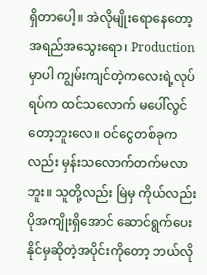ရှိတာပေါ့။ အဲလိုမျိုးရောနေတော့ အရည်အသွေးရော၊ Production မှာပါ ကျွမ်းကျင်တဲ့ကလေးရဲ့လုပ်ရပ်က ထင်သလောက် မပေါ်လွင်တော့ဘူးလေ။ ဝင်ငွေတစ်ခုကလည်း မှန်းသလောက်တက်မလာဘူး။ သူတို့လည်း မြဲမှ ကိုယ်လည်း ပိုအကျိုးရှိအောင် ဆောင်ရွက်ပေးနိုင်မှဆိုတဲ့အပိုင်းကိုတော့ ဘယ်လို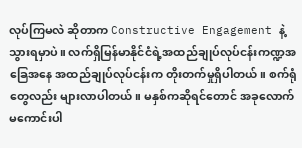လုပ်ကြမလဲ ဆိုတာက Constructive Engagement နဲ့ သွားရမှာပဲ။ လက်ရှိမြန်မာနိုင်ငံရဲ့အထည်ချုပ်လုပ်ငန်းကဏ္ဍအခြေအနေ အထည်ချုပ်လုပ်ငန်းက တိုးတက်မှုရှိပါတယ်။ စက်ရုံတွေလည်း များလာပါတယ်။ မနှစ်ကဆိုရင်တောင် အခုလောက် မကောင်းပါ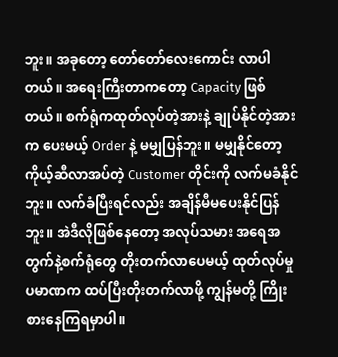ဘူး။ အခုတော့ တော်တော်လေးကောင်း လာပါတယ်။ အရေးကြီးတာကတော့ Capacity ဖြစ်တယ်။ စက်ရုံကထုတ်လုပ်တဲ့အားနဲ့ ချုပ်နိုင်တဲ့အားက ပေးမယ့် Order နဲ့ မမျှပြန်ဘူး။ မမျှနိုင်တော့ ကိုယ့်ဆီလာအပ်တဲ့ Customer တိုင်းကို လက်မခံနိုင်ဘူး။ လက်ခံပြီးရင်လည်း အချိန်မီမပေးနိုင်ပြန်ဘူး။ အဲဒီလိုဖြစ်နေတော့ အလုပ်သမား အရေအတွက်နဲ့စက်ရုံတွေ တိုးတက်လာပေမယ့် ထုတ်လုပ်မှုပမာဏက ထပ်ပြီးတိုးတက်လာဖို့ ကျွန်မတို့ ကြိုးစားနေကြရမှာပါ။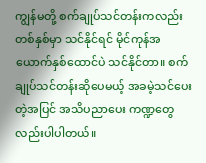ကျွန်မတို့ စက်ချုပ်သင်တန်းကလည်း တစ်နှစ်မှာ သင်နိုင်ရင် မိုင်ကုန်အယောက်နှစ်ထောင်ပဲ သင်နိုင်တာ။ စက်ချုပ်သင်တန်းဆိုပေမယ့် အခမဲ့သင်ပေးတဲ့အပြင် အသိပညာပေး ကဏ္ဍတွေလည်းပါပါတယ်။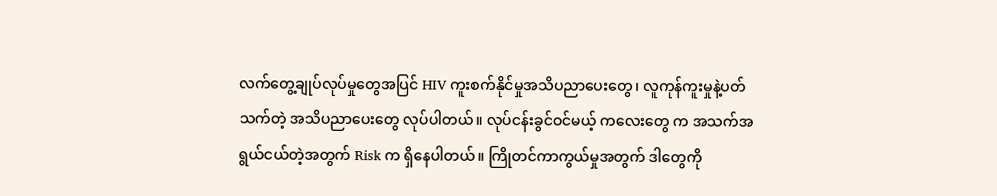လက်တွေ့ချုပ်လုပ်မှုတွေအပြင် HIV ကူးစက်နိုင်မှုအသိပညာပေးတွေ၊ လူကုန်ကူးမှုနဲ့ပတ်သက်တဲ့ အသိပညာပေးတွေ လုပ်ပါတယ်။ လုပ်ငန်းခွင်ဝင်မယ့် ကလေးတွေ က အသက်အရွယ်ငယ်တဲ့အတွက် Risk က ရှိနေပါတယ်။ ကြိုတင်ကာကွယ်မှုအတွက် ဒါတွေကို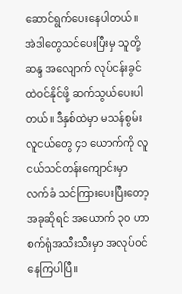ဆောင်ရွက်ပေးနေပါတယ်။ အဲဒါတွေသင်ပေးပြီးမှ သူတို့ဆန္ဒ အလျောက် လုပ်ငန်းခွင်ထဲဝင်နိုင်ဖို့ ဆက်သွယ်ပေးပါတယ်။ ဒီနှစ်ထဲမှာ မသန်စွမ်းလူငယ်တွေ ၄၁ ယောက်ကို လူငယ်သင်တန်းကျောင်းမှာ လက်ခံ သင်ကြားပေးပြီးတော့ အခုဆိုရင် အယောက် ၃၀ ဟာ စက်ရုံအသီးသီးမှာ အလုပ်ဝင်နေကြပါပြီ။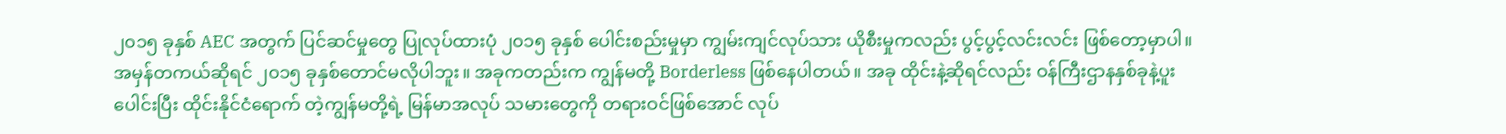၂၀၁၅ ခုနှစ် AEC အတွက် ပြင်ဆင်မှုတွေ ပြုလုပ်ထားပုံ ၂၀၁၅ ခုနှစ် ပေါင်းစည်းမှုမှာ ကျွမ်းကျင်လုပ်သား ယိုစီးမှုကလည်း ပွင့်ပွင့်လင်းလင်း ဖြစ်တော့မှာပါ။ အမှန်တကယ်ဆိုရင် ၂၀၁၅ ခုနှစ်တောင်မလိုပါဘူး။ အခုကတည်းက ကျွန်မတို့ Borderless ဖြစ်နေပါတယ်။ အခု ထိုင်းနဲ့ဆိုရင်လည်း ဝန်ကြီးဌာနနှစ်ခုနဲ့ပူးပေါင်းပြီး ထိုင်းနိုင်ငံရောက် တဲ့ကျွန်မတို့ရဲ့ မြန်မာအလုပ် သမားတွေကို တရားဝင်ဖြစ်အောင် လုပ်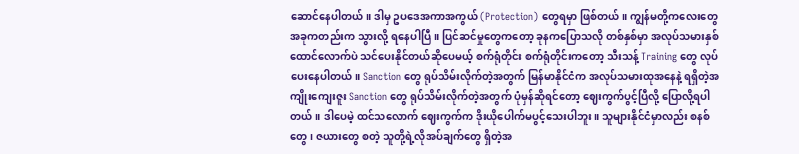ဆောင်နေပါတယ်။ ဒါမှ ဥပဒေအကာအကွယ် (Protection) တွေရမှာ ဖြစ်တယ်။ ကျွန်မတို့ကလေးတွေ အခုကတည်းက သွားလို့ ရနေပါပြီ။ ပြင်ဆင်မှုတွေကတော့ ခုနကပြောသလို တစ်နှစ်မှာ အလုပ်သမားနှစ်ထောင်လောက်ပဲ သင်ပေးနိုင်တယ်ဆိုပေမယ့် စက်ရုံတိုင်း စက်ရုံတိုင်းကတော့ သီးသန့် Training တွေ လုပ်ပေးနေပါတယ်။ Sanction တွေ ရုပ်သိမ်းလိုက်တဲ့အတွက် မြန်မာနိုင်ငံက အလုပ်သမားထုအနေနဲ့ ရရှိတဲ့အကျိုးကျေးဇူး Sanction တွေ ရုပ်သိမ်းလိုက်တဲ့အတွက် ပုံမှန်ဆိုရင်တော့ ဈေးကွက်ပွင့်ပြီလို့ ပြောလို့ရပါတယ်။ ဒါပေမဲ့ ထင်သလောက် ဈေးကွက်က ဒိုးယိုပေါက်မပွင့်သေးပါဘူး။ သူများနိုင်ငံမှာလည်း စနစ်တွေ၊ ဇယားတွေ စတဲ့ သူတို့ရဲ့လိုအပ်ချက်တွေ ရှိတဲ့အ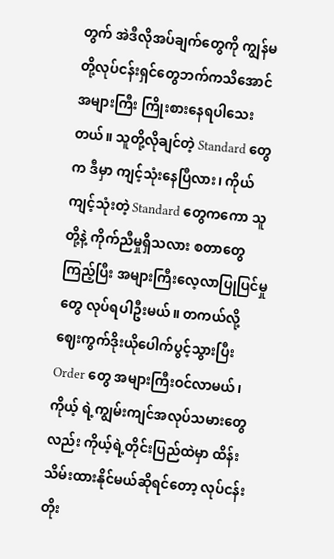တွက် အဲဒီလိုအပ်ချက်တွေကို ကျွန်မတို့လုပ်ငန်းရှင်တွေဘက်ကသိအောင် အများကြီး ကြိုးစားနေရပါသေးတယ်။ သူတို့လိုချင်တဲ့ Standard တွေက ဒီမှာ ကျင့်သုံးနေပြီလား၊ ကိုယ်ကျင့်သုံးတဲ့ Standard တွေကကော သူတို့နဲ့ ကိုက်ညီမှုရှိသလား စတာတွေကြည့်ပြီး အများကြီးလေ့လာပြုပြင်မှုတွေ လုပ်ရပါဦးမယ်။ တကယ်လို့ ဈေးကွက်ဒိုးယိုပေါက်ပွင့်သွားပြီး Order တွေ အများကြီးဝင်လာမယ်၊ ကိုယ့် ရဲ့ကျွမ်းကျင်အလုပ်သမားတွေလည်း ကိုယ့်ရဲ့တိုင်းပြည်ထဲမှာ ထိန်းသိမ်းထားနိုင်မယ်ဆိုရင်တော့ လုပ်ငန်းတိုး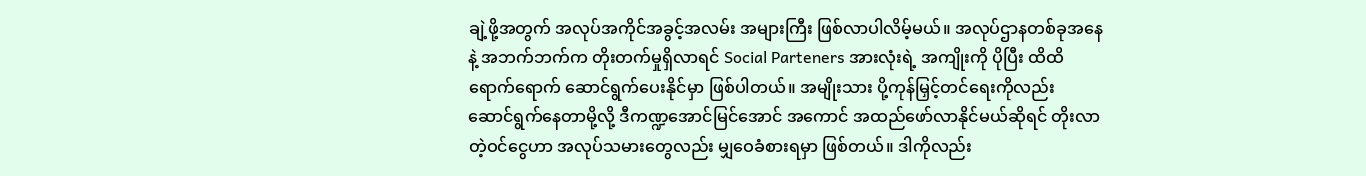ချဲ့ဖို့အတွက် အလုပ်အကိုင်အခွင့်အလမ်း အများကြီး ဖြစ်လာပါလိမ့်မယ်။ အလုပ်ဌာနတစ်ခုအနေနဲ့ အဘက်ဘက်က တိုးတက်မှုရှိလာရင် Social Parteners အားလုံးရဲ့ အကျိုးကို ပိုပြီး ထိထိရောက်ရောက် ဆောင်ရွက်ပေးနိုင်မှာ ဖြစ်ပါတယ်။ အမျိုးသား ပို့ကုန်မြှင့်တင်ရေးကိုလည်း ဆောင်ရွက်နေတာမို့လို့ ဒီကဏ္ဍအောင်မြင်အောင် အကောင် အထည်ဖော်လာနိုင်မယ်ဆိုရင် တိုးလာတဲ့ဝင်ငွေဟာ အလုပ်သမားတွေလည်း မျှဝေခံစားရမှာ ဖြစ်တယ်။ ဒါကိုလည်း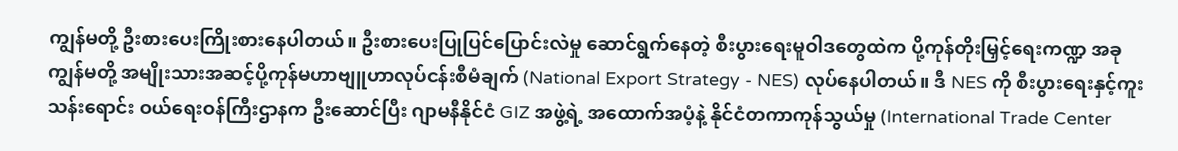ကျွန်မတို့ ဦးစားပေးကြိုးစားနေပါတယ်။ ဦးစားပေးပြုပြင်ပြောင်းလဲမှု ဆောင်ရွက်နေတဲ့ စီးပွားရေးမူဝါဒတွေထဲက ပို့ကုန်တိုးမြှင့်ရေးကဏ္ဍ အခု ကျွန်မတို့ အမျိုးသားအဆင့်ပို့ကုန်မဟာဗျူဟာလုပ်ငန်းစီမံချက် (National Export Strategy - NES) လုပ်နေပါတယ်။ ဒီ NES ကို စီးပွားရေးနှင့်ကူးသန်းရောင်း ဝယ်ရေးဝန်ကြီးဌာနက ဦးဆောင်ပြီး ဂျာမနီနိုင်ငံ GIZ အဖွဲ့ရဲ့ အထောက်အပံ့နဲ့ နိုင်ငံတကာကုန်သွယ်မှု (International Trade Center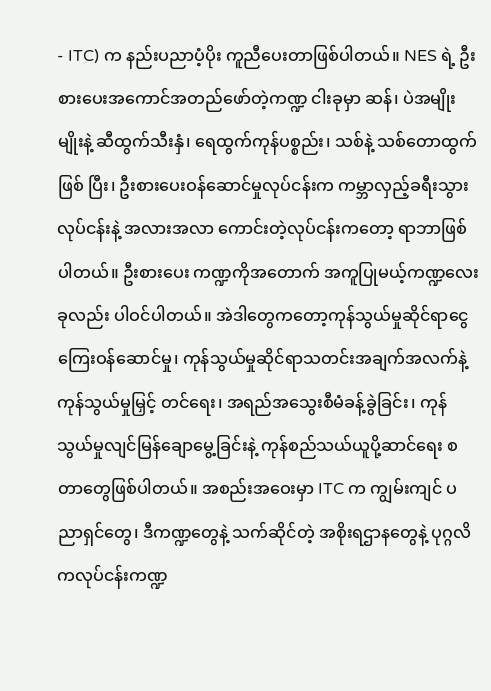- ITC) က နည်းပညာပံ့ပိုး ကူညီပေးတာဖြစ်ပါတယ်။ NES ရဲ့ ဦးစားပေးအကောင်အတည်ဖော်တဲ့ကဏ္ဍ ငါးခုမှာ ဆန်၊ ပဲအမျိုးမျိုးနဲ့ ဆီထွက်သီးနှံ၊ ရေထွက်ကုန်ပစ္စည်း၊ သစ်နဲ့ သစ်တောထွက်ဖြစ် ပြီး၊ ဦးစားပေးဝန်ဆောင်မှုလုပ်ငန်းက ကမ္ဘာလှည့်ခရီးသွားလုပ်ငန်းနဲ့ အလားအလာ ကောင်းတဲ့လုပ်ငန်းကတော့ ရာဘာဖြစ်ပါတယ်။ ဦးစားပေး ကဏ္ဍကိုအတောက် အကူပြုမယ့်ကဏ္ဍလေးခုလည်း ပါဝင်ပါတယ်။ အဲဒါတွေကတော့ကုန်သွယ်မှုဆိုင်ရာငွေကြေးဝန်ဆောင်မှု၊ ကုန်သွယ်မှုဆိုင်ရာသတင်းအချက်အလက်နဲ့ ကုန်သွယ်မှုမြှင့် တင်ရေး၊ အရည်အသွေးစီမံခန့်ခွဲခြင်း၊ ကုန်သွယ်မှုလျင်မြန်ချောမွေ့ခြင်းနဲ့ ကုန်စည်သယ်ယူပို့ဆာင်ရေး စတာတွေဖြစ်ပါတယ်။ အစည်းအဝေးမှာ ITC က ကျွမ်းကျင် ပညာရှင်တွေ၊ ဒီကဏ္ဍတွေနဲ့ သက်ဆိုင်တဲ့ အစိုးရဌာနတွေနဲ့ ပုဂ္ဂလိကလုပ်ငန်းကဏ္ဍ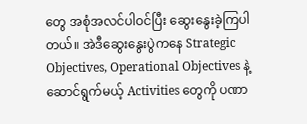တွေ အစုံအလင်ပါဝင်ပြီး ဆွေးနွေးခဲ့ကြပါတယ်။ အဲဒီဆွေးနွေးပွဲကနေ Strategic Objectives, Operational Objectives နဲ့ ဆောင်ရွက်မယ့် Activities တွေကို ပဏာ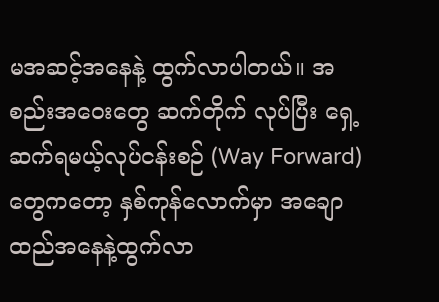မအဆင့်အနေနဲ့ ထွက်လာပါတယ်။ အစည်းအဝေးတွေ ဆက်တိုက် လုပ်ပြီး ရှေ့ဆက်ရမယ့်လုပ်ငန်းစဉ် (Way Forward) တွေကတော့ နှစ်ကုန်လောက်မှာ အချောထည်အနေနဲ့ထွက်လာ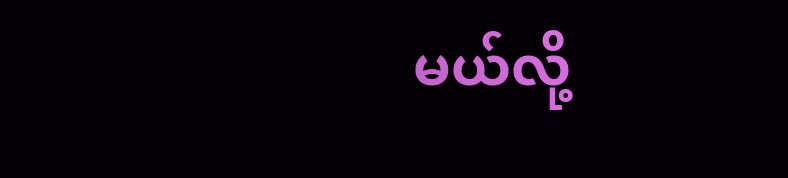မယ်လို့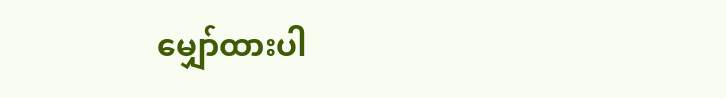မျှော်ထားပါ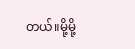တယ်။မို့မို့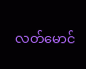လတ်မောင်